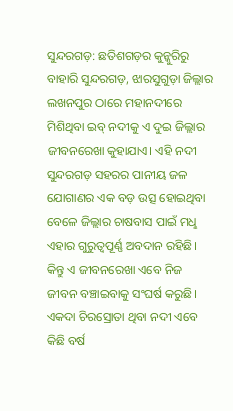ସୁନ୍ଦରଗଡ଼: ଛତିଶଗଡ଼ର କୁନ୍କୁରିରୁ ବାହାରି ସୁନ୍ଦରଗଡ଼, ଝାରସୁଗୁଡ଼ା ଜିଲ୍ଲାର ଲଖନପୁର ଠାରେ ମହାନଦୀରେ ମିଶିଥିବା ଇବ୍ ନଦୀକୁ ଏ ଦୁଇ ଜିଲ୍ଲାର ଜୀବନରେଖା କୁହାଯାଏ। ଏହି ନଦୀ ସୁନ୍ଦରଗଡ଼ ସହରର ପାନୀୟ ଜଳ ଯୋଗାଣର ଏକ ବଡ଼ ଉତ୍ସ ହୋଇଥିବା ବେଳେ ଜିଲ୍ଲାର ଚାଷବାସ ପାଇଁ ମଧୢ ଏହାର ଗୁରୁତ୍ବପୂର୍ଣ୍ଣ ଅବଦାନ ରହିଛି। କିନ୍ତୁ ଏ ଜୀବନରେଖା ଏବେ ନିଜ ଜୀବନ ବଞ୍ଚାଇବାକୁ ସଂଘର୍ଷ କରୁଛି। ଏକଦା ଚିରସ୍ରୋତା ଥିବା ନଦୀ ଏବେ କିଛି ବର୍ଷ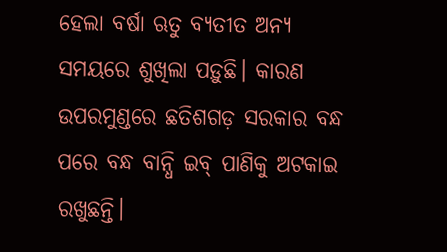ହେଲା ବର୍ଷା ଋତୁ ବ୍ୟତୀତ ଅନ୍ୟ ସମୟରେ ଶୁଖିଲା ପଡ଼ୁଛି। କାରଣ ଉପରମୁଣ୍ଡରେ ଛତିଶଗଡ଼ ସରକାର ବନ୍ଧ ପରେ ବନ୍ଧ ବାନ୍ଧି ଇବ୍ ପାଣିକୁ ଅଟକାଇ ରଖୁଛନ୍ତି।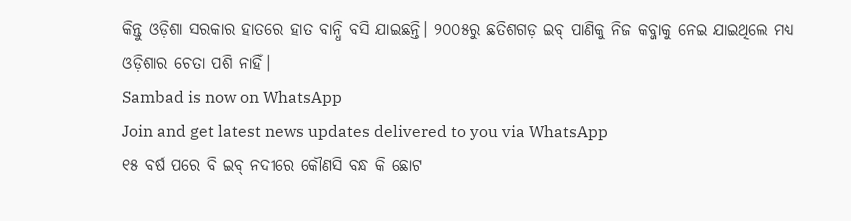କିନ୍ତୁ ଓଡ଼ିଶା ସରକାର ହାତରେ ହାତ ବାନ୍ଧି ବସି ଯାଇଛନ୍ତି। ୨୦୦୫ରୁ ଛତିଶଗଡ଼ ଇବ୍ ପାଣିକୁ ନିଜ କବ୍ଜାକୁ ନେଇ ଯାଇଥିଲେ ମଧ୍ୟ ଓଡ଼ିଶାର ଚେତା ପଶି ନାହିଁ।
Sambad is now on WhatsApp
Join and get latest news updates delivered to you via WhatsApp
୧୫ ବର୍ଷ ପରେ ବି ଇବ୍ ନଦୀରେ କୌଣସି ବନ୍ଧ କି ଛୋଟ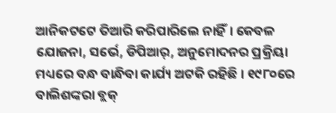ଆନିକଟଟେ ତିଆରି କରିପାରିଲେ ନାହିଁ। କେବଳ ଯୋଜନା, ସର୍ଭେ, ଡିପିଆର୍, ଅନୁମୋଦନର ପ୍ରକ୍ରିୟା ମଧ୍ୟରେ ବନ୍ଧ ବାନ୍ଧିବା କାର୍ଯ୍ୟ ଅଟକି ରହିଛି। ୧୯୮୦ରେ ବାଲିଶଙ୍କରା ବ୍ଲକ୍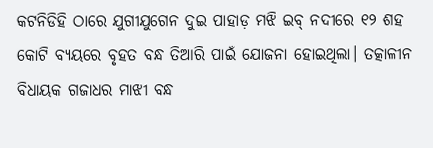କଟନିଡିହି ଠାରେ ଯୁଗୀଯୁଗେନ ଦୁଇ ପାହାଡ଼ ମଝି ଇବ୍ ନଦୀରେ ୧୨ ଶହ କୋଟି ବ୍ୟୟରେ ବୃହତ ବନ୍ଧ ତିଆରି ପାଇଁ ଯୋଜନା ହୋଇଥିଲା। ତତ୍କାଳୀନ ବିଧାୟକ ଗଜାଧର ମାଝୀ ବନ୍ଧ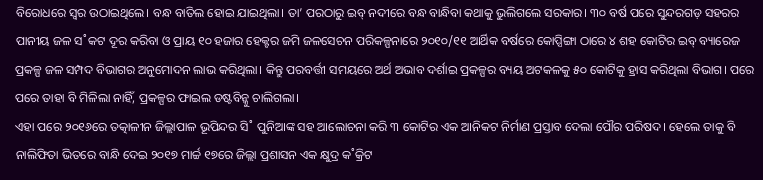ବିରୋଧରେ ସ୍ବର ଉଠାଇଥିଲେ। ବନ୍ଧ ବାତିଲ ହୋଇ ଯାଇଥିଲା। ତା’ ପରଠାରୁ ଇବ୍ ନଦୀରେ ବନ୍ଧ ବାନ୍ଧିବା କଥାକୁ ଭୁଲିଗଲେ ସରକାର। ୩୦ ବର୍ଷ ପରେ ସୁନ୍ଦରଗଡ଼ ସହରର ପାନୀୟ ଜଳ ସ˚କଟ ଦୂର କରିବା ଓ ପ୍ରାୟ ୧୦ ହଜାର ହେକ୍ଟର ଜମି ଜଳସେଚନ ପରିକଳ୍ପନାରେ ୨୦୧୦/୧୧ ଆର୍ଥିକ ବର୍ଷରେ କୋପ୍ସିଙ୍ଗା ଠାରେ ୪ ଶହ କୋଟିର ଇବ୍ ବ୍ୟାରେଜ ପ୍ରକଳ୍ପ ଜଳ ସମ୍ପଦ ବିଭାଗର ଅନୁମୋଦନ ଲାଭ କରିଥିଲା। କିନ୍ତୁ ପରବର୍ତ୍ତୀ ସମୟରେ ଅର୍ଥ ଅଭାବ ଦର୍ଶାଇ ପ୍ରକଳ୍ପର ବ୍ୟୟ ଅଟକଳକୁ ୫୦ କୋଟିକୁ ହ୍ରାସ କରିଥିଲା ବିଭାଗ। ପରେ ପରେ ତାହା ବି ମିଳିଲା ନାହିଁ, ପ୍ରକଳ୍ପର ଫାଇଲ ଡଷ୍ଟବିନ୍କୁ ଚାଲିଗଲା।
ଏହା ପରେ ୨୦୧୬ରେ ତତ୍କାଳୀନ ଜିଲ୍ଲାପାଳ ଭୂପିନ୍ଦର ସି˚ ପୁନିଆଙ୍କ ସହ ଆଲୋଚନା କରି ୩ କୋଟିର ଏକ ଆନିକଟ ନିର୍ମାଣ ପ୍ରସ୍ତାବ ଦେଲା ପୌର ପରିଷଦ। ହେଲେ ତାକୁ ବି ନାଲିଫିତା ଭିତରେ ବାନ୍ଧି ଦେଇ ୨୦୧୭ ମାର୍ଚ୍ଚ ୧୭ରେ ଜିଲ୍ଲା ପ୍ରଶାସନ ଏକ କ୍ଷୁଦ୍ର କ˚କ୍ରିଟ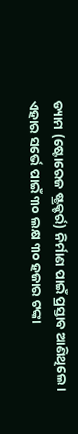ଡ୍ୟାମ (ଷ୍ଟୋରେଜ ଷ୍ଟ୍ରକ୍ଚର୍ର) ନିର୍ମାଣ ପାଇଁ ପ୍ରସ୍ତାବ ଆଣିଥିଲେ। ଏହାର ସର୍ଭେ ପାଇଁ ୩୦ ଲକ୍ଷ ୩୦ ହଜାର ଟଙ୍କା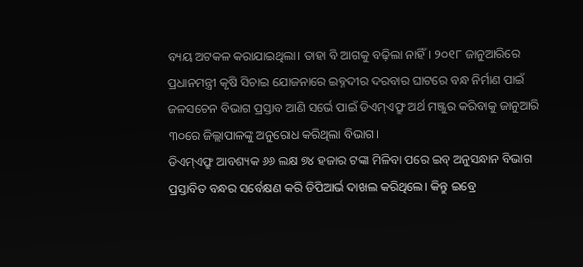ବ୍ୟୟ ଅଟକଳ କରାଯାଇଥିଲା। ତାହା ବି ଆଗକୁ ବଢ଼ିଲା ନାହିଁ। ୨୦୧୮ ଜାନୁଆରିରେ ପ୍ରଧାନମନ୍ତ୍ରୀ କୃଷି ସିଚାଇ ଯୋଜନାରେ ଇବ୍ନଦୀର ଦରବାର ଘାଟରେ ବନ୍ଧ ନିର୍ମାଣ ପାଇଁ ଜଳସଚେନ ବିଭାଗ ପ୍ରସ୍ତାବ ଆଣି ସର୍ଭେ ପାଇଁ ଡିଏମ୍ଏଫ୍ରୁ ଅର୍ଥ ମଞ୍ଜୁର କରିବାକୁ ଜାନୁଆରି ୩୦ରେ ଜିଲ୍ଲାପାଳଙ୍କୁ ଅନୁରୋଧ କରିଥିଲା ବିଭାଗ।
ଡିଏମ୍ଏଫ୍ରୁ ଆବଶ୍ୟକ ୬୬ ଲକ୍ଷ ୭୪ ହଜାର ଟଙ୍କା ମିଳିବା ପରେ ଇବ୍ ଅନୁସନ୍ଧାନ ବିଭାଗ ପ୍ରସ୍ତାବିତ ବନ୍ଧର ସର୍ବେକ୍ଷଣ କରି ଡିପିଆର୍ଭ ଦାଖଲ କରିଥିଲେ। କିନ୍ତୁ ଇବ୍ରେ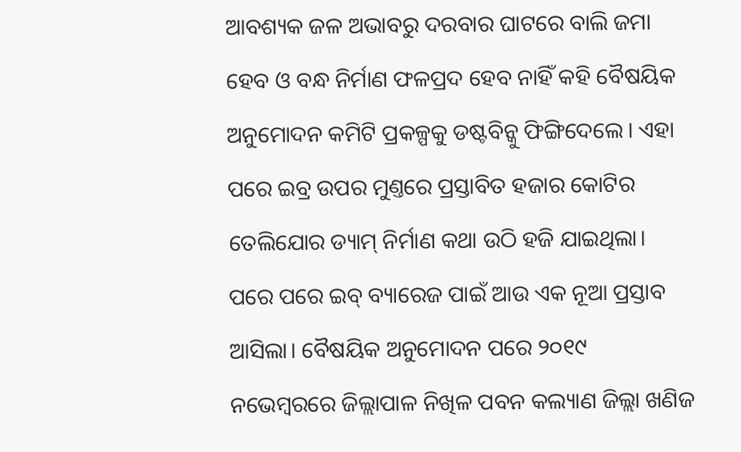ଆବଶ୍ୟକ ଜଳ ଅଭାବରୁ ଦରବାର ଘାଟରେ ବାଲି ଜମା ହେବ ଓ ବନ୍ଧ ନିର୍ମାଣ ଫଳପ୍ରଦ ହେବ ନାହିଁ କହି ବୈଷୟିକ ଅନୁମୋଦନ କମିଟି ପ୍ରକଳ୍ପକୁ ଡଷ୍ଟବିନ୍କୁ ଫିଙ୍ଗିଦେଲେ। ଏହା ପରେ ଇବ୍ର ଉପର ମୁଣ୍ତରେ ପ୍ରସ୍ତାବିତ ହଜାର କୋଟିର ତେଲିଯୋର ଡ୍ୟାମ୍ ନିର୍ମାଣ କଥା ଉଠି ହଜି ଯାଇଥିଲା। ପରେ ପରେ ଇବ୍ ବ୍ୟାରେଜ ପାଇଁ ଆଉ ଏକ ନୂଆ ପ୍ରସ୍ତାବ ଆସିଲା। ବୈଷୟିକ ଅନୁମୋଦନ ପରେ ୨୦୧୯ ନଭେମ୍ବରରେ ଜିଲ୍ଲାପାଳ ନିଖିଳ ପବନ କଲ୍ୟାଣ ଜିଲ୍ଲା ଖଣିଜ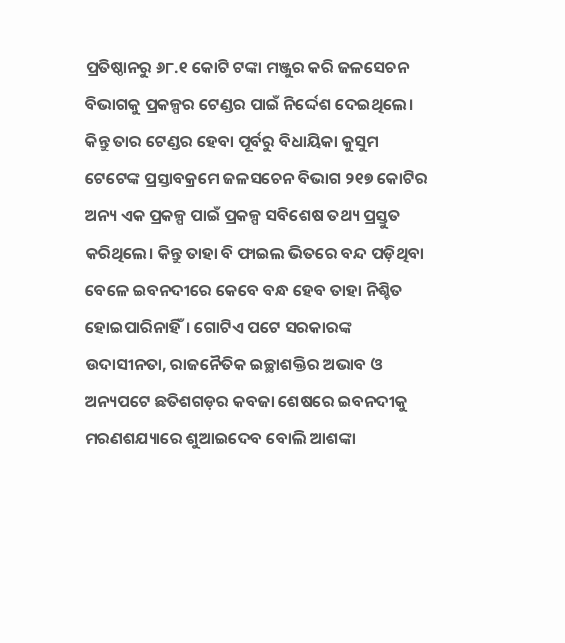ପ୍ରତିଷ୍ଠାନରୁ ୬୮.୧ କୋଟି ଟଙ୍କା ମଞ୍ଜୁର କରି ଜଳସେଚନ ବିଭାଗକୁ ପ୍ରକଳ୍ପର ଟେଣ୍ଡର ପାଇଁ ନିର୍ଦ୍ଦେଶ ଦେଇଥିଲେ। କିନ୍ତୁ ତାର ଟେଣ୍ଡର ହେବା ପୂର୍ବରୁ ବିଧାୟିକା କୁସୁମ ଟେଟେଙ୍କ ପ୍ରସ୍ତାବକ୍ରମେ ଜଳସଚେନ ବିଭାଗ ୨୧୭ କୋଟିର ଅନ୍ୟ ଏକ ପ୍ରକଳ୍ପ ପାଇଁ ପ୍ରକଳ୍ପ ସବିଶେଷ ତଥ୍ୟ ପ୍ରସ୍ତୁତ କରିଥିଲେ। କିନ୍ତୁ ତାହା ବି ଫାଇଲ ଭିତରେ ବନ୍ଦ ପଡ଼ିଥିବା ବେଳେ ଇବନଦୀରେ କେବେ ବନ୍ଧ ହେବ ତାହା ନିଶ୍ଚିତ ହୋଇପାରିନାହିଁ। ଗୋଟିଏ ପଟେ ସରକାରଙ୍କ ଉଦାସୀନତା, ରାଜନୈତିକ ଇଚ୍ଛାଶକ୍ତିର ଅଭାବ ଓ ଅନ୍ୟପଟେ ଛତିଶଗଡ଼ର କବଜା ଶେଷରେ ଇବନଦୀକୁ ମରଣଶଯ୍ୟାରେ ଶୁଆଇଦେବ ବୋଲି ଆଶଙ୍କା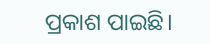ପ୍ରକାଶ ପାଇଛି।